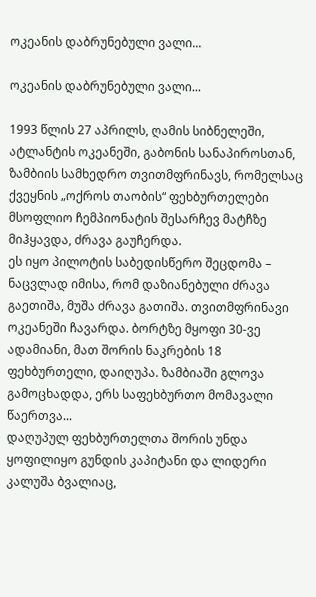ოკეანის დაბრუნებული ვალი...

ოკეანის დაბრუნებული ვალი...

1993 წლის 27 აპრილს, ღამის სიბნელეში, ატლანტის ოკეანეში, გაბონის სანაპიროსთან, ზამბიის სამხედრო თვითმფრინავს, რომელსაც ქვეყნის „ოქროს თაობის“ ფეხბურთელები მსოფლიო ჩემპიონატის შესარჩევ მატჩზე მიჰყავდა, ძრავა გაუჩერდა.
ეს იყო პილოტის საბედისწერო შეცდომა – ნაცვლად იმისა, რომ დაზიანებული ძრავა გაეთიშა, მუშა ძრავა გათიშა. თვითმფრინავი ოკეანეში ჩავარდა. ბორტზე მყოფი 30-ვე ადამიანი, მათ შორის ნაკრების 18 ფეხბურთელი, დაიღუპა. ზამბიაში გლოვა გამოცხადდა, ერს საფეხბურთო მომავალი წაერთვა...
დაღუპულ ფეხბურთელთა შორის უნდა ყოფილიყო გუნდის კაპიტანი და ლიდერი კალუშა ბვალიაც,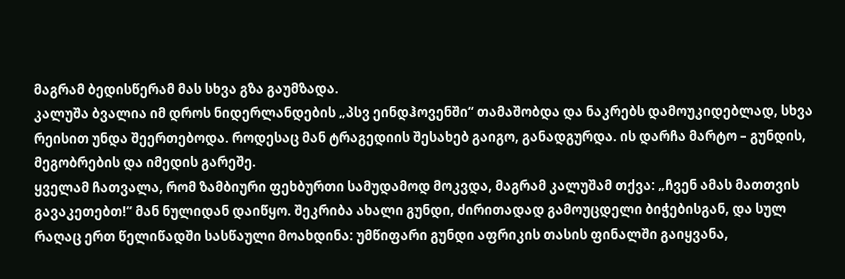მაგრამ ბედისწერამ მას სხვა გზა გაუმზადა.
კალუშა ბვალია იმ დროს ნიდერლანდების „პსვ ეინდჰოვენში“ თამაშობდა და ნაკრებს დამოუკიდებლად, სხვა რეისით უნდა შეერთებოდა. როდესაც მან ტრაგედიის შესახებ გაიგო, განადგურდა. ის დარჩა მარტო – გუნდის, მეგობრების და იმედის გარეშე.
ყველამ ჩათვალა, რომ ზამბიური ფეხბურთი სამუდამოდ მოკვდა, მაგრამ კალუშამ თქვა: „ჩვენ ამას მათთვის გავაკეთებთ!“ მან ნულიდან დაიწყო. შეკრიბა ახალი გუნდი, ძირითადად გამოუცდელი ბიჭებისგან, და სულ რაღაც ერთ წელიწადში სასწაული მოახდინა: უმწიფარი გუნდი აფრიკის თასის ფინალში გაიყვანა,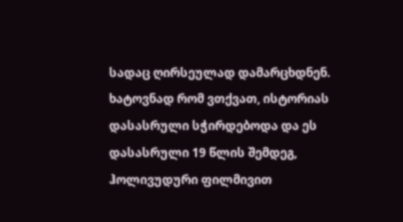სადაც ღირსეულად დამარცხდნენ.
ხატოვნად რომ ვთქვათ, ისტორიას დასასრული სჭირდებოდა და ეს დასასრული 19 წლის შემდეგ, ჰოლივუდური ფილმივით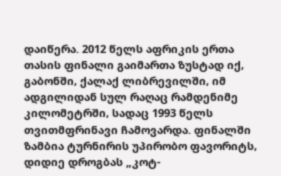დაიწერა. 2012 წელს აფრიკის ერთა თასის ფინალი გაიმართა ზუსტად იქ, გაბონში, ქალაქ ლიბრევილში, იმ ადგილიდან სულ რაღაც რამდენიმე კილომეტრში, სადაც 1993 წელს თვითმფრინავი ჩამოვარდა. ფინალში ზამბია ტურნირის უპირობო ფავორიტს, დიდიე დროგბას „კოტ-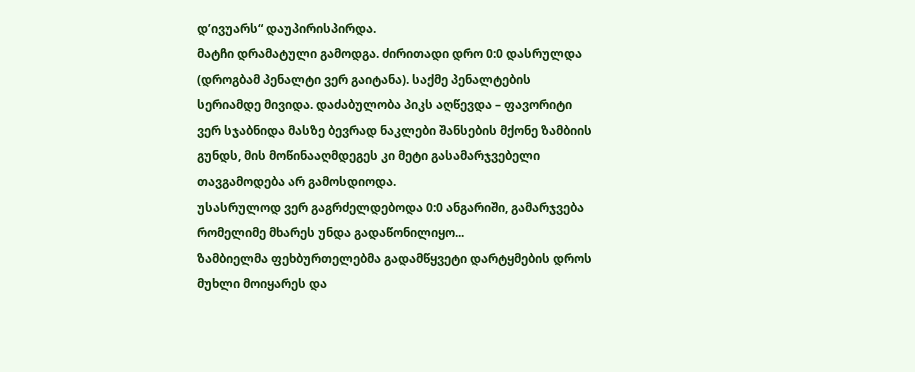დ’ივუარს“ დაუპირისპირდა.
მატჩი დრამატული გამოდგა. ძირითადი დრო 0:0 დასრულდა (დროგბამ პენალტი ვერ გაიტანა). საქმე პენალტების სერიამდე მივიდა. დაძაბულობა პიკს აღწევდა – ფავორიტი ვერ სჯაბნიდა მასზე ბევრად ნაკლები შანსების მქონე ზამბიის გუნდს, მის მოწინააღმდეგეს კი მეტი გასამარჯვებელი თავგამოდება არ გამოსდიოდა.
უსასრულოდ ვერ გაგრძელდებოდა 0:0 ანგარიში, გამარჯვება რომელიმე მხარეს უნდა გადაწონილიყო...
ზამბიელმა ფეხბურთელებმა გადამწყვეტი დარტყმების დროს მუხლი მოიყარეს და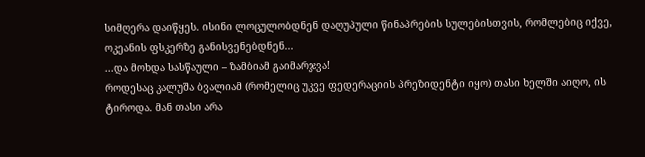სიმღერა დაიწყეს. ისინი ლოცულობდნენ დაღუპული წინაპრების სულებისთვის, რომლებიც იქვე, ოკეანის ფსკერზე განისვენებდნენ...
...და მოხდა სასწაული – ზამბიამ გაიმარჯვა!
როდესაც კალუშა ბვალიამ (რომელიც უკვე ფედერაციის პრეზიდენტი იყო) თასი ხელში აიღო, ის ტიროდა. მან თასი არა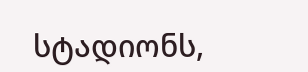სტადიონს,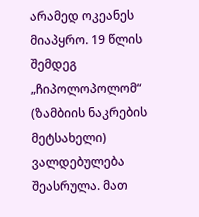არამედ ოკეანეს მიაპყრო. 19 წლის შემდეგ „ჩიპოლოპოლომ“ (ზამბიის ნაკრების მეტსახელი) ვალდებულება შეასრულა. მათ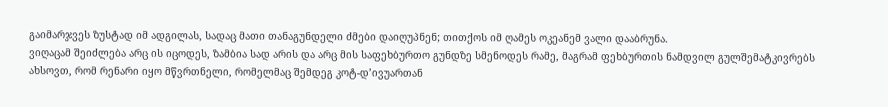გაიმარჯვეს ზუსტად იმ ადგილას, სადაც მათი თანაგუნდელი ძმები დაიღუპნენ; თითქოს იმ ღამეს ოკეანემ ვალი დააბრუნა.
ვიღაცამ შეიძლება არც ის იცოდეს, ზამბია სად არის და არც მის საფეხბურთო გუნდზე სმენოდეს რამე, მაგრამ ფეხბურთის ნამდვილ გულშემატკივრებს ახსოვთ, რომ რენარი იყო მწვრთნელი, რომელმაც შემდეგ კოტ-დ’ივუართან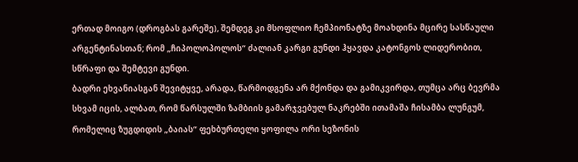ერთად მოიგო (დროგბას გარეშე), შემდეგ კი მსოფლიო ჩემპიონატზე მოახდინა მცირე სასწაული არგენტინასთან; რომ „ჩიპოლოპოლოს“ ძალიან კარგი გუნდი ჰყავდა კატონგოს ლიდერობით, სწრაფი და შემტევი გუნდი.
ბადრი ეხვანიასგან შევიტყვე, არადა, წარმოდგენა არ მქონდა და გამიკვირდა, თუმცა არც ბევრმა სხვამ იცის, ალბათ, რომ წარსულში ზამბიის გამარჯვებულ ნაკრებში ითამაშა ჩისამბა ლუნგუმ, რომელიც ზუგდიდის „ბაიას“ ფეხბურთელი ყოფილა ორი სეზონის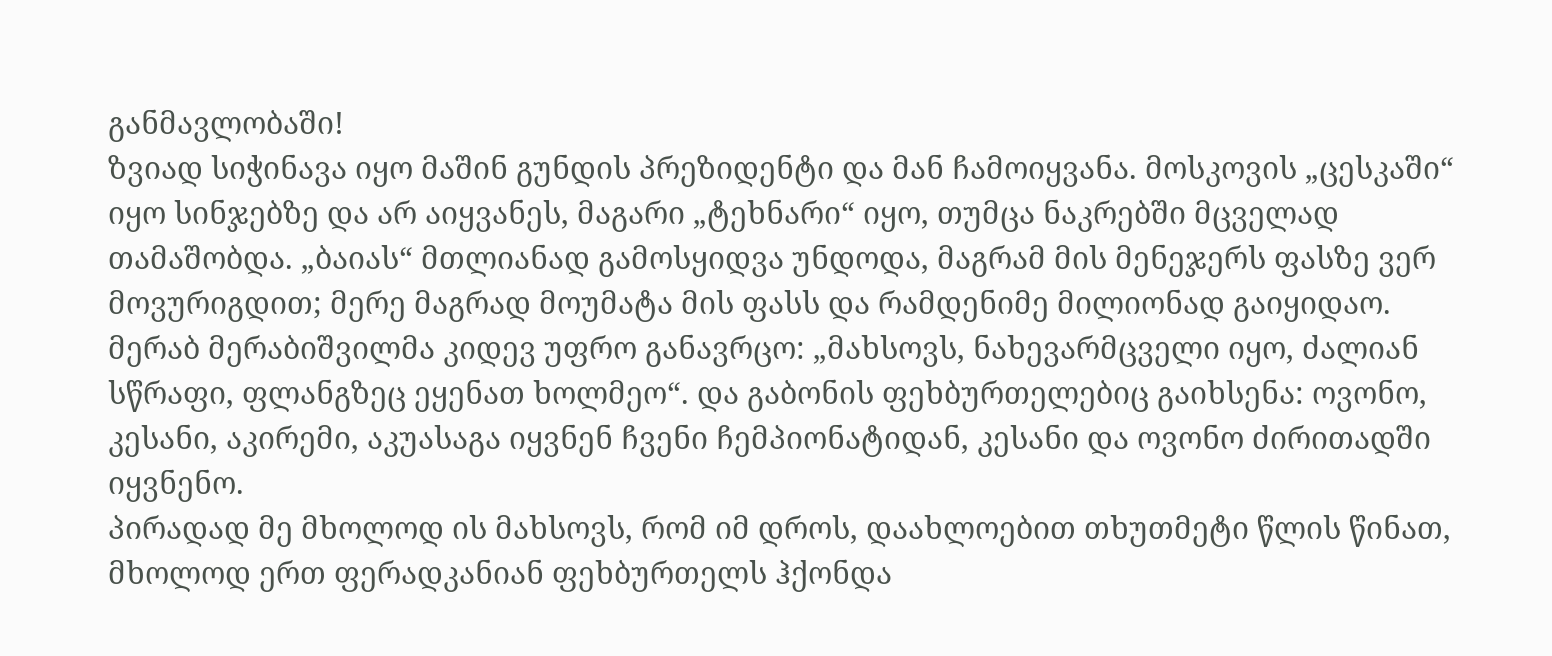განმავლობაში!
ზვიად სიჭინავა იყო მაშინ გუნდის პრეზიდენტი და მან ჩამოიყვანა. მოსკოვის „ცესკაში“ იყო სინჯებზე და არ აიყვანეს, მაგარი „ტეხნარი“ იყო, თუმცა ნაკრებში მცველად თამაშობდა. „ბაიას“ მთლიანად გამოსყიდვა უნდოდა, მაგრამ მის მენეჯერს ფასზე ვერ მოვურიგდით; მერე მაგრად მოუმატა მის ფასს და რამდენიმე მილიონად გაიყიდაო.
მერაბ მერაბიშვილმა კიდევ უფრო განავრცო: „მახსოვს, ნახევარმცველი იყო, ძალიან სწრაფი, ფლანგზეც ეყენათ ხოლმეო“. და გაბონის ფეხბურთელებიც გაიხსენა: ოვონო, კესანი, აკირემი, აკუასაგა იყვნენ ჩვენი ჩემპიონატიდან, კესანი და ოვონო ძირითადში იყვნენო.
პირადად მე მხოლოდ ის მახსოვს, რომ იმ დროს, დაახლოებით თხუთმეტი წლის წინათ, მხოლოდ ერთ ფერადკანიან ფეხბურთელს ჰქონდა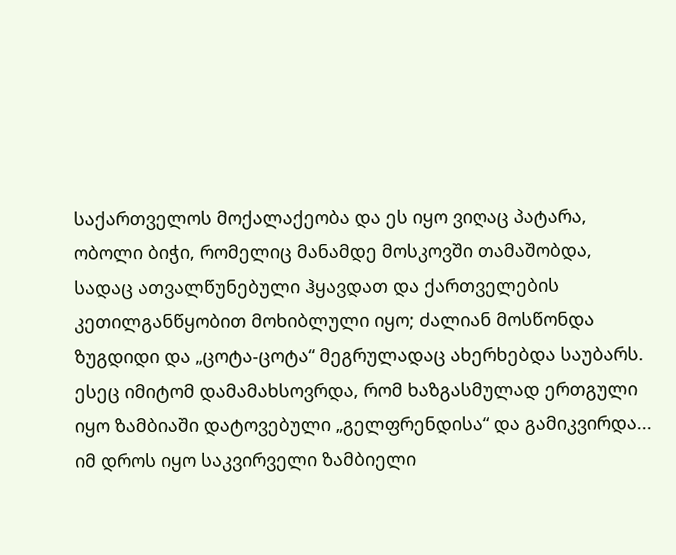საქართველოს მოქალაქეობა და ეს იყო ვიღაც პატარა, ობოლი ბიჭი, რომელიც მანამდე მოსკოვში თამაშობდა, სადაც ათვალწუნებული ჰყავდათ და ქართველების კეთილგანწყობით მოხიბლული იყო; ძალიან მოსწონდა ზუგდიდი და „ცოტა-ცოტა“ მეგრულადაც ახერხებდა საუბარს. ესეც იმიტომ დამამახსოვრდა, რომ ხაზგასმულად ერთგული იყო ზამბიაში დატოვებული „გელფრენდისა“ და გამიკვირდა...
იმ დროს იყო საკვირველი ზამბიელი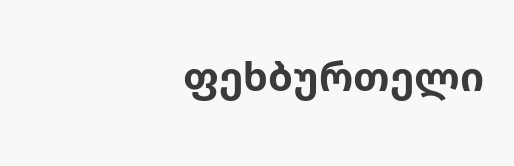ფეხბურთელი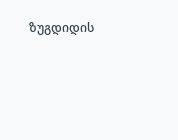ზუგდიდის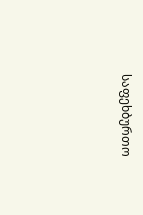საფეხბურთო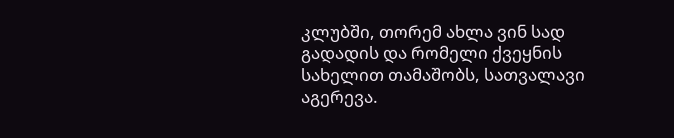კლუბში, თორემ ახლა ვინ სად გადადის და რომელი ქვეყნის სახელით თამაშობს, სათვალავი აგერევა.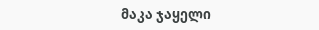მაკა ჯაყელი